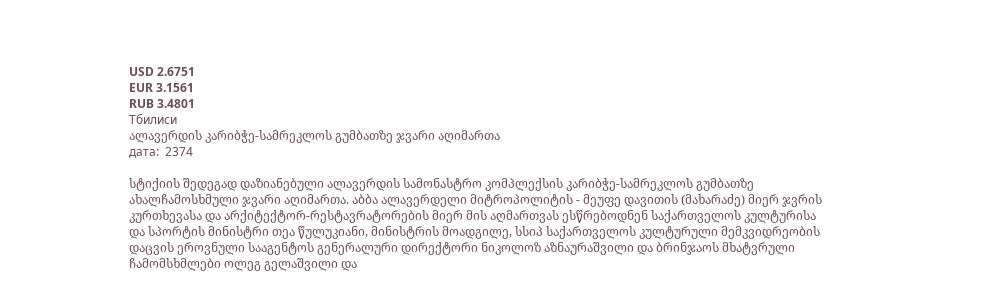USD 2.6751
EUR 3.1561
RUB 3.4801
Тбилиси
ალავერდის კარიბჭე-სამრეკლოს გუმბათზე ჯვარი აღიმართა
дата:  2374

სტიქიის შედეგად დაზიანებული ალავერდის სამონასტრო კომპლექსის კარიბჭე-სამრეკლოს გუმბათზე ახალჩამოსხმული ჯვარი აღიმართა. აბბა ალავერდელი მიტროპოლიტის - მეუფე დავითის (მახარაძე) მიერ ჯვრის კურთხევასა და არქიტექტორ-რესტავრატორების მიერ მის აღმართვას ესწრებოდნენ საქართველოს კულტურისა და სპორტის მინისტრი თეა წულუკიანი, მინისტრის მოადგილე, სსიპ საქართველოს კულტურული მემკვიდრეობის დაცვის ეროვნული სააგენტოს გენერალური დირექტორი ნიკოლოზ აზნაურაშვილი და ბრინჯაოს მხატვრული ჩამომსხმლები ოლეგ გელაშვილი და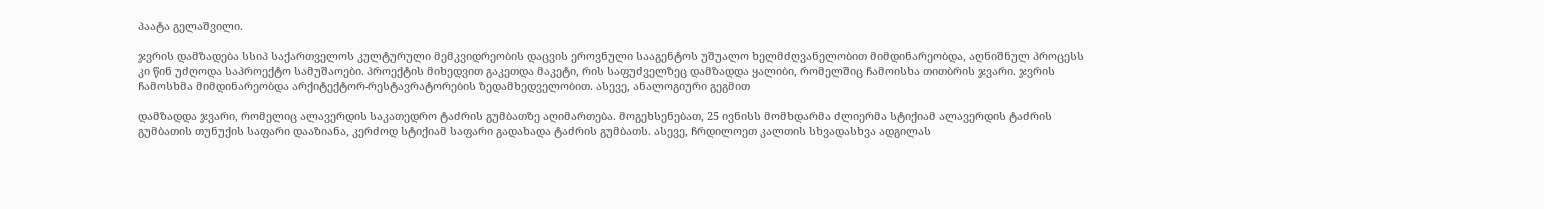პაატა გელაშვილი.

ჯვრის დამზადება სსიპ საქართველოს კულტურული მემკვიდრეობის დაცვის ეროვნული სააგენტოს უშუალო ხელმძღვანელობით მიმდინარეობდა, აღნიშნულ პროცესს კი წინ უძღოდა საპროექტო სამუშაოები. პროექტის მიხედვით გაკეთდა მაკეტი, რის საფუძველზეც დამზადდა ყალიბი, რომელშიც ჩამოისხა თითბრის ჯვარი. ჯვრის ჩამოსხმა მიმდინარეობდა არქიტექტორ-რესტავრატორების ზედამხედველობით. ასევე, ანალოგიური გეგმით

დამზადდა ჯვარი, რომელიც ალავერდის საკათედრო ტაძრის გუმბათზე აღიმართება. მოგეხსენებათ, 25 ივნისს მომხდარმა ძლიერმა სტიქიამ ალავერდის ტაძრის გუმბათის თუნუქის საფარი დააზიანა, კერძოდ სტიქიამ საფარი გადახადა ტაძრის გუმბათს. ასევე, ჩრდილოეთ კალთის სხვადასხვა ადგილას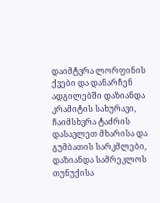დაიმტვრა ლორფინის ქვები და დანარჩენ ადგილებში დაზიანდა კრამიტის სახურავი, ჩაიმსხვრა ტაძრის დასავლეთ მხარისა და გუმბათის სარკმლები, დაზიანდა სამრეკლოს თუნუქისა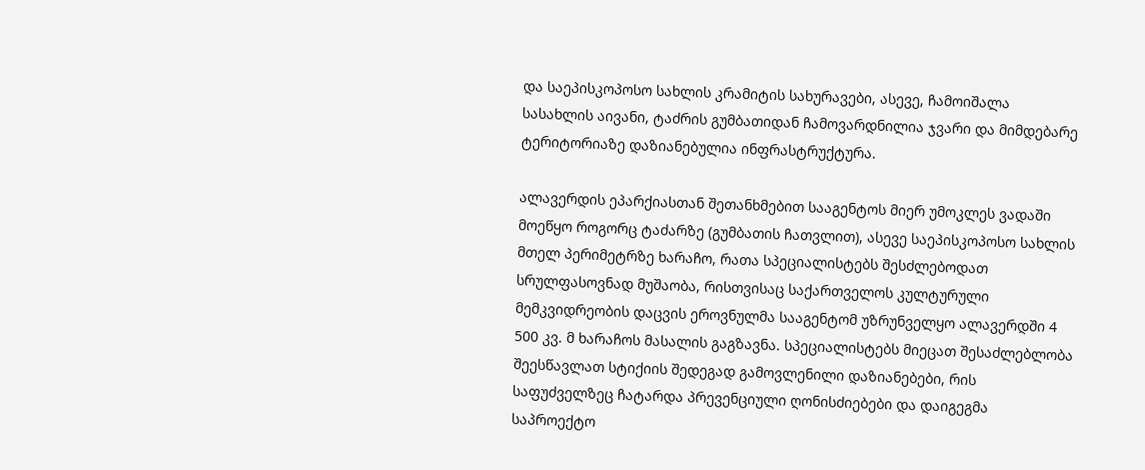და საეპისკოპოსო სახლის კრამიტის სახურავები, ასევე, ჩამოიშალა სასახლის აივანი, ტაძრის გუმბათიდან ჩამოვარდნილია ჯვარი და მიმდებარე ტერიტორიაზე დაზიანებულია ინფრასტრუქტურა.

ალავერდის ეპარქიასთან შეთანხმებით სააგენტოს მიერ უმოკლეს ვადაში მოეწყო როგორც ტაძარზე (გუმბათის ჩათვლით), ასევე საეპისკოპოსო სახლის მთელ პერიმეტრზე ხარაჩო, რათა სპეციალისტებს შესძლებოდათ სრულფასოვნად მუშაობა, რისთვისაც საქართველოს კულტურული მემკვიდრეობის დაცვის ეროვნულმა სააგენტომ უზრუნველყო ალავერდში 4 500 კვ. მ ხარაჩოს მასალის გაგზავნა. სპეციალისტებს მიეცათ შესაძლებლობა შეესწავლათ სტიქიის შედეგად გამოვლენილი დაზიანებები, რის საფუძველზეც ჩატარდა პრევენციული ღონისძიებები და დაიგეგმა საპროექტო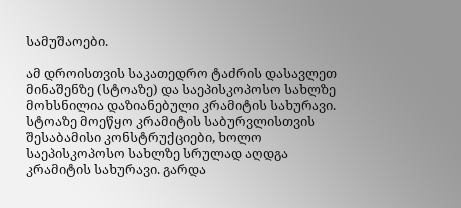სამუშაოები.

ამ დროისთვის საკათედრო ტაძრის დასავლეთ მინაშენზე (სტოაზე) და საეპისკოპოსო სახლზე მოხსნილია დაზიანებული კრამიტის სახურავი. სტოაზე მოეწყო კრამიტის საბურვლისთვის შესაბამისი კონსტრუქციები, ხოლო საეპისკოპოსო სახლზე სრულად აღდგა კრამიტის სახურავი. გარდა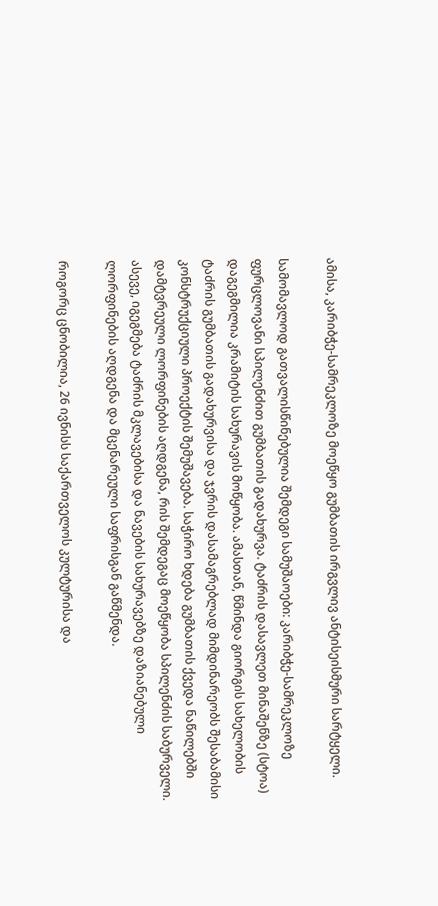ამისა, კარიბჭე-სამრეკლოზე მოეწყო გუმბათის ირგვლივ ანტისეისმური სარტყელი.

სამომავლოდ გათვალისწინებულია შემდეგი სამუშაოები: კარიბჭე-სამრეკლოზე ფურცლოვანი სპილენძით გუმბათის გადახურვა. ტაძრის დასავლეთ მინაშენზე (სტოა) დაგეგმილია კრამიტის სახურავის მოწყობა. ამასთან, წმინდა გიორგის სახელობის ტაძრის გუმბათის გადახურვისა და ჯვრის დასამაგრებლად მიმდინარეობს შესაბამისი კონსტრუქციული პროექტის შემუშავება. საჭირო ხდება გუმბათის ქვედა ნაწილებში დამტვრეული ლორფინების აღდგენა, რის შემდეგაც მოეწყობა სპილენძის საბურველი. ასევე, იგეგმება ტაძრის მკლავებისა და ნავების სახურავებზე დაზიანებული ლორფინების აღდგენა და მცენარეული საფრისგან გაწმენდა.

როგორც ცნობილია, 26 ივნისს საქართველოს კულტურისა და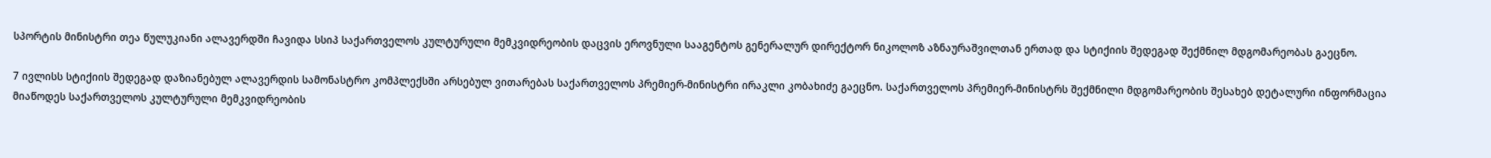სპორტის მინისტრი თეა წულუკიანი ალავერდში ჩავიდა სსიპ საქართველოს კულტურული მემკვიდრეობის დაცვის ეროვნული სააგენტოს გენერალურ დირექტორ ნიკოლოზ აზნაურაშვილთან ერთად და სტიქიის შედეგად შექმნილ მდგომარეობას გაეცნო.

7 ივლისს სტიქიის შედეგად დაზიანებულ ალავერდის სამონასტრო კომპლექსში არსებულ ვითარებას საქართველოს პრემიერ-მინისტრი ირაკლი კობახიძე გაეცნო. საქართველოს პრემიერ-მინისტრს შექმნილი მდგომარეობის შესახებ დეტალური ინფორმაცია მიაწოდეს საქართველოს კულტურული მემკვიდრეობის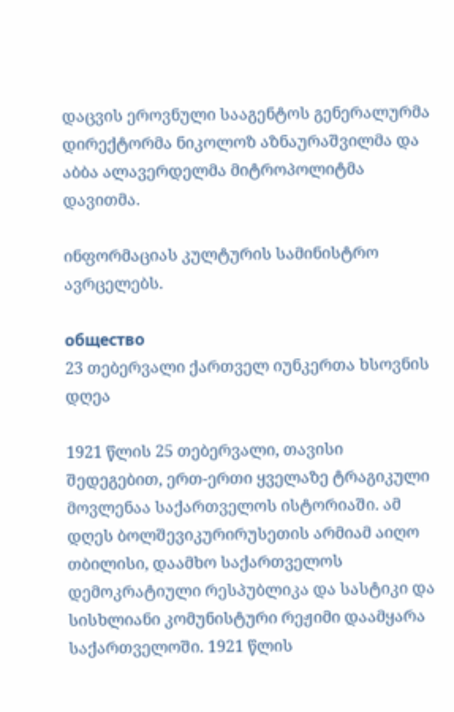დაცვის ეროვნული სააგენტოს გენერალურმა დირექტორმა ნიკოლოზ აზნაურაშვილმა და აბბა ალავერდელმა მიტროპოლიტმა დავითმა.

ინფორმაციას კულტურის სამინისტრო ავრცელებს.

общество
23 თებერვალი ქართველ იუნკერთა ხსოვნის დღეა

1921 წლის 25 თებერვალი, თავისი შედეგებით, ერთ-ერთი ყველაზე ტრაგიკული მოვლენაა საქართველოს ისტორიაში. ამ დღეს ბოლშევიკურირუსეთის არმიამ აიღო თბილისი, დაამხო საქართველოს დემოკრატიული რესპუბლიკა და სასტიკი და სისხლიანი კომუნისტური რეჟიმი დაამყარა საქართველოში. 1921 წლის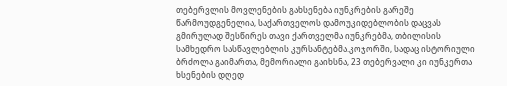თებერვლის მოვლენების გახსენება იუნკრების გარეშე წარმოუდგენელია, საქართველოს დამოუკიდებლობის დაცვას გმირულად შესწირეს თავი ქართველმა იუნკრებმა, თბილისის სამხედრო სასწავლებლის კურსანტებმა.კოჯორში, სადაც ისტორიული ბრძოლა გაიმართა, მემორიალი გაიხსნა, 23 თებერვალი კი იუნკერთა ხსენების დღედ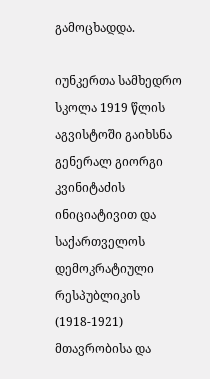გამოცხადდა.

იუნკერთა სამხედრო სკოლა 1919 წლის აგვისტოში გაიხსნა გენერალ გიორგი კვინიტაძის ინიციატივით და საქართველოს დემოკრატიული რესპუბლიკის (1918-1921) მთავრობისა და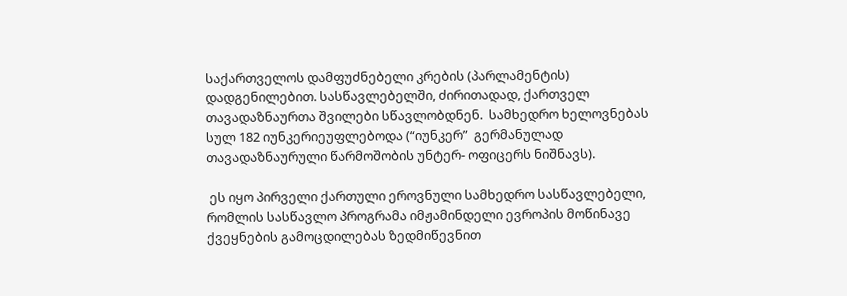საქართველოს დამფუძნებელი კრების (პარლამენტის) დადგენილებით. სასწავლებელში, ძირითადად, ქართველ თავადაზნაურთა შვილები სწავლობდნენ.  სამხედრო ხელოვნებას სულ 182 იუნკერიეუფლებოდა (“იუნკერ”  გერმანულად თავადაზნაურული წარმოშობის უნტერ- ოფიცერს ნიშნავს).

 ეს იყო პირველი ქართული ეროვნული სამხედრო სასწავლებელი, რომლის სასწავლო პროგრამა იმჟამინდელი ევროპის მოწინავე ქვეყნების გამოცდილებას ზედმიწევნით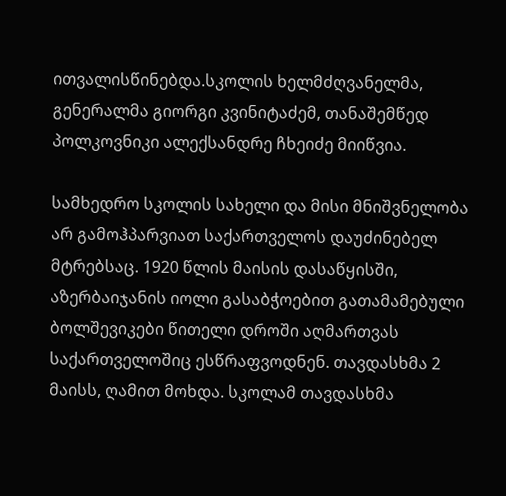ითვალისწინებდა.სკოლის ხელმძღვანელმა, გენერალმა გიორგი კვინიტაძემ, თანაშემწედ პოლკოვნიკი ალექსანდრე ჩხეიძე მიიწვია.

სამხედრო სკოლის სახელი და მისი მნიშვნელობა არ გამოჰპარვიათ საქართველოს დაუძინებელ მტრებსაც. 1920 წლის მაისის დასაწყისში, აზერბაიჯანის იოლი გასაბჭოებით გათამამებული ბოლშევიკები წითელი დროში აღმართვას საქართველოშიც ესწრაფვოდნენ. თავდასხმა 2 მაისს, ღამით მოხდა. სკოლამ თავდასხმა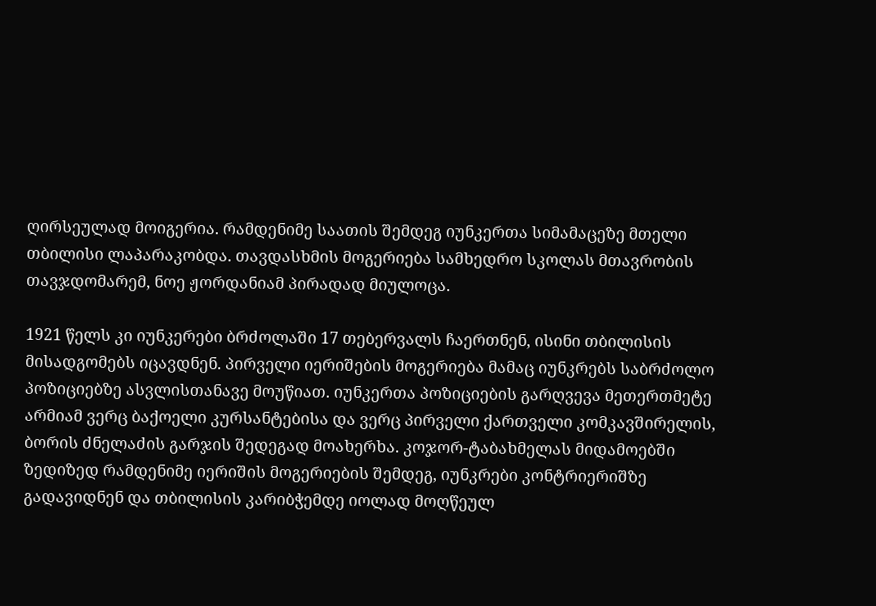ღირსეულად მოიგერია. რამდენიმე საათის შემდეგ იუნკერთა სიმამაცეზე მთელი თბილისი ლაპარაკობდა. თავდასხმის მოგერიება სამხედრო სკოლას მთავრობის თავჯდომარემ, ნოე ჟორდანიამ პირადად მიულოცა.

1921 წელს კი იუნკერები ბრძოლაში 17 თებერვალს ჩაერთნენ, ისინი თბილისის მისადგომებს იცავდნენ. პირველი იერიშების მოგერიება მამაც იუნკრებს საბრძოლო პოზიციებზე ასვლისთანავე მოუწიათ. იუნკერთა პოზიციების გარღვევა მეთერთმეტე არმიამ ვერც ბაქოელი კურსანტებისა და ვერც პირველი ქართველი კომკავშირელის, ბორის ძნელაძის გარჯის შედეგად მოახერხა. კოჯორ-ტაბახმელას მიდამოებში ზედიზედ რამდენიმე იერიშის მოგერიების შემდეგ, იუნკრები კონტრიერიშზე გადავიდნენ და თბილისის კარიბჭემდე იოლად მოღწეულ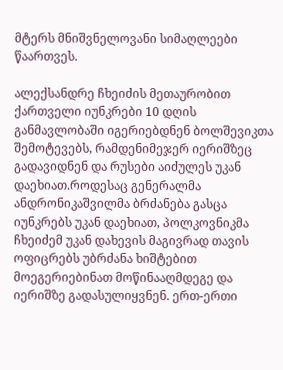მტერს მნიშვნელოვანი სიმაღლეები წაართვეს.

ალექსანდრე ჩხეიძის მეთაურობით ქართველი იუნკრები 10 დღის განმავლობაში იგერიებდნენ ბოლშევიკთა შემოტევებს, რამდენიმეჯერ იერიშზეც გადავიდნენ და რუსები აიძულეს უკან დაეხიათ.როდესაც გენერალმა ანდრონიკაშვილმა ბრძანება გასცა იუნკრებს უკან დაეხიათ, პოლკოვნიკმა ჩხეიძემ უკან დახევის მაგივრად თავის ოფიცრებს უბრძანა ხიშტებით მოეგერიებინათ მოწინააღმდეგე და იერიშზე გადასულიყვნენ. ერთ-ერთი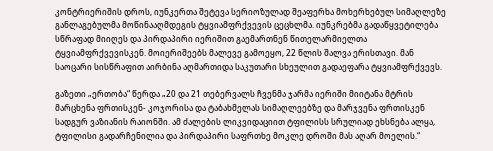კონტრიერიშის დროს, იუნკერთა შეტევა სერიოზულად შეაფერხა მოხერხებულ სიმაღლეზე განლაგებულმა მოწინააღმდეგის ტყვიამფრქვევის ცეცხლმა. იუნკრებმა გადაწყვეტილება სწრაფად მიიღეს და პირდაპირი იერიშით გაემართნენ წითელარმიელთა ტყვიამფრქვევისკენ. მოიერიშეებს მალევე გამოეყო, 22 წლის შალვა ერისთავი. მან საოცარი სისწრაფით აირბინა აღმართიდა საკუთარი სხეულით გადაეფარა ტყვიამფრქვევს.

გაზეთი „ერთობა“ წერდა „20 და 21 თებერვალს ჩვენმა ჯარმა იერიში მიიტანა მტრის მარცხენა ფრთისკენ- კოჯორისა და ტაბახმელას სიმაღლეებზე და მარჯვენა ფრთისკენ სადგურ ვაზიანის რაიონში. ამ ძალების ლიკვიდაციით ტფილისს სრულიად ეხსნება ალყა, ტფილისი გადარჩენილია და პირდაპირი საფრთხე მოკლე დროში მას აღარ მოელის.“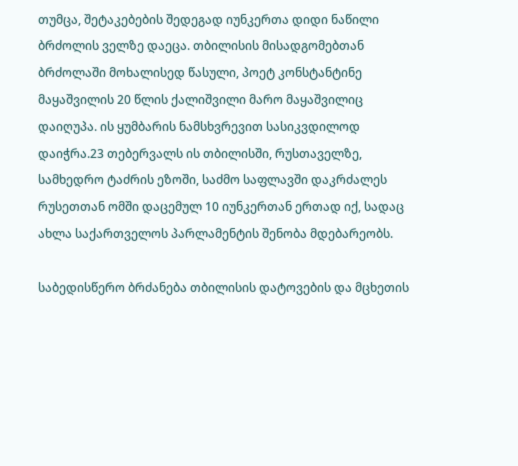თუმცა, შეტაკებების შედეგად იუნკერთა დიდი ნაწილი ბრძოლის ველზე დაეცა. თბილისის მისადგომებთან ბრძოლაში მოხალისედ წასული, პოეტ კონსტანტინე მაყაშვილის 20 წლის ქალიშვილი მარო მაყაშვილიც დაიღუპა. ის ყუმბარის ნამსხვრევით სასიკვდილოდ დაიჭრა.23 თებერვალს ის თბილისში, რუსთაველზე, სამხედრო ტაძრის ეზოში, საძმო საფლავში დაკრძალეს რუსეთთან ომში დაცემულ 10 იუნკერთან ერთად იქ, სადაც ახლა საქართველოს პარლამენტის შენობა მდებარეობს.

საბედისწერო ბრძანება თბილისის დატოვების და მცხეთის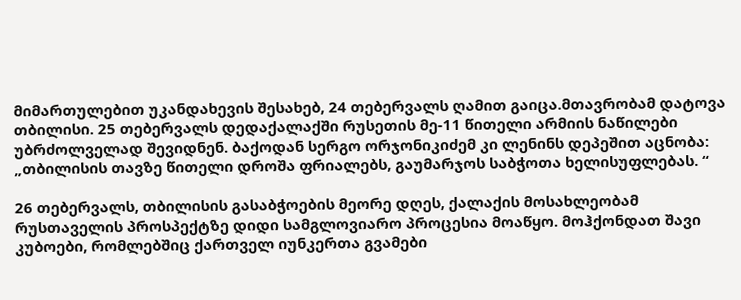მიმართულებით უკანდახევის შესახებ, 24 თებერვალს ღამით გაიცა.მთავრობამ დატოვა თბილისი. 25 თებერვალს დედაქალაქში რუსეთის მე-11 წითელი არმიის ნაწილები უბრძოლველად შევიდნენ. ბაქოდან სერგო ორჯონიკიძემ კი ლენინს დეპეშით აცნობა: „თბილისის თავზე წითელი დროშა ფრიალებს, გაუმარჯოს საბჭოთა ხელისუფლებას. “

26 თებერვალს, თბილისის გასაბჭოების მეორე დღეს, ქალაქის მოსახლეობამ რუსთაველის პროსპექტზე დიდი სამგლოვიარო პროცესია მოაწყო. მოჰქონდათ შავი კუბოები, რომლებშიც ქართველ იუნკერთა გვამები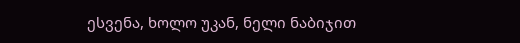ესვენა, ხოლო უკან, ნელი ნაბიჯით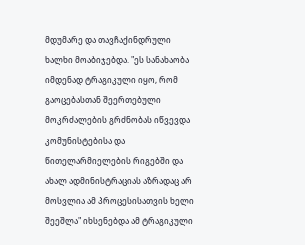მდუმარე და თავჩაქინდრული ხალხი მოაბიჯებდა. "ეს სანახაობა იმდენად ტრაგიკული იყო, რომ გაოცებასთან შეერთებული მოკრძალების გრძნობას იწვევდა კომუნისტებისა და წითელარმიელების რიგებში და ახალ ადმინისტრაციას აზრადაც არ მოსვლია ამ პროცესისათვის ხელი შეეშლა" იხსენებდა ამ ტრაგიკული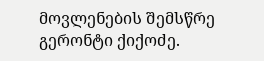მოვლენების შემსწრე გერონტი ქიქოძე.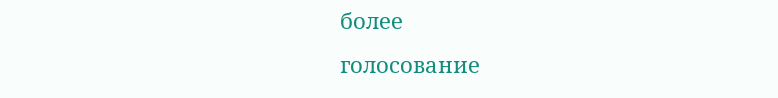более
голосование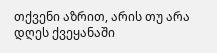თქვენი აზრით, არის თუ არა დღეს ქვეყანაში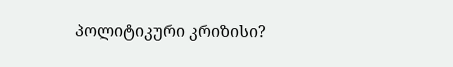პოლიტიკური კრიზისი?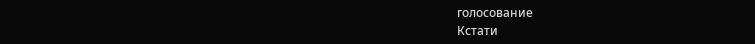голосование
Кстати